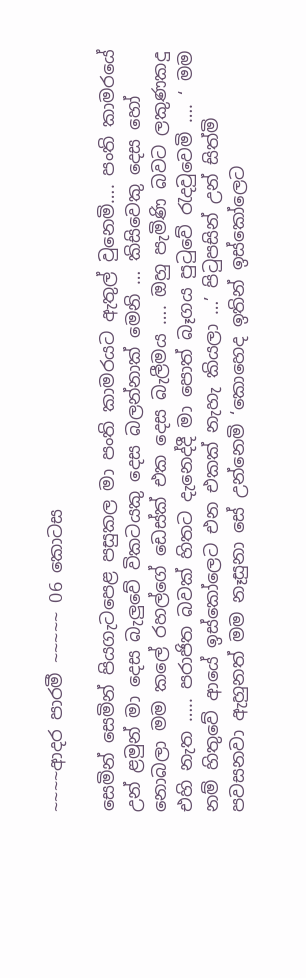~~~~ආදර පාරමී ~~~~~ 06 කොටස

සෙමින් සෙමින් පියගැටපෙළ පසුකල මා පංති කාමරයට ඇතුල් වුනෙමි…. පංති කාමරයේ උන් ළමුන් මා දෙස බැලුවේ විකටයකු දෙස බලන්නාක් මෙනි … කිසිවෙකු දෙස හෝ නොබලා මම කලේ රහල්ගේ ඩෙස්ක් එක දෙස බැලීමය …. ඔහු පැමිණි බවට ලකුණකදු එහි නැත ….. පරාජිත බවක් හිතට දැනෙද්දී මා පොත් බෑගය පුටුවේ රැදවුවෙමි …. ‘ මම නම් හිතුවේ ආයේ ඉස්කෝලෙට එන එකක් නැහැ කියලා …’ පිටුපසින් උන් සිත්මි පවසනවා ඇහුනත් මම නෑසුනා සේ උන්නෙමි ‘කොහෙද ඉතින් ඉස්කෝලෙට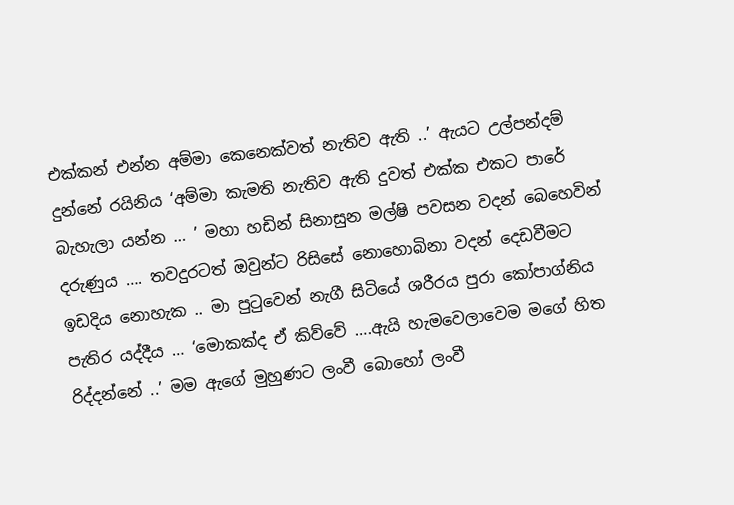එක්කන් එන්න අම්මා කෙනෙක්වත් නැතිව ඇති ..’ ඇයට උල්පන්දම් දුන්නේ රයිනිය ‘අම්මා කැමති නැතිව ඇති දුවත් එක්ක එකට පාරේ බැහැලා යන්න … ’ මහා හඩින් සිනාසුන මල්ෂි පවසන වදන් බෙහෙවින් දරුණුය …. තවදුරටත් ඔවුන්ට රිසිසේ නොහොබිනා වදන් දෙඩවීමට ඉඩදිය නොහැක .. මා පුටුවෙන් නැගී සිටියේ ශරීරය පුරා කෝපාග්නිය පැතිර යද්දීය … ‘මොකක්ද ඒ කිව්වේ ….ඇයි හැමවෙලාවෙම මගේ හිත රිද්දන්නේ ..’ මම ඇගේ මුහුණට ලංවී බොහෝ ලංවී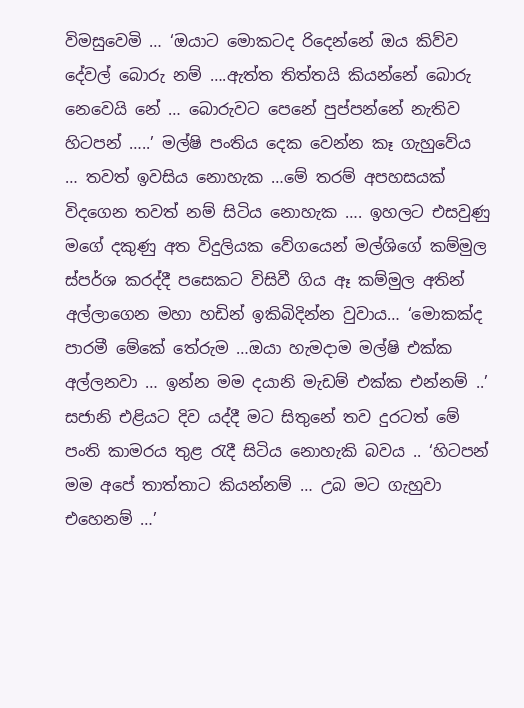විමසුවෙමි … ‘ඔයාට මොකටද රිදෙන්නේ ඔය කිව්ව දේවල් බොරු නම් ….ඇත්ත තිත්තයි කියන්නේ බොරු නෙවෙයි නේ … බොරුවට පෙනේ පුප්පන්නේ නැතිව හිටපන් …..’ මල්ෂි පංතිය දෙක වෙන්න කෑ ගැහුවේය … තවත් ඉවසිය නොහැක …මේ තරම් අපහසයක් විදගෙන තවත් නම් සිටිය නොහැක …. ඉහලට එසවුණු මගේ දකුණු අත විදුලියක වේගයෙන් මල්ශිගේ කම්මුල ස්පර්ශ කරද්දී පසෙකට විසිවී ගිය ඈ කම්මුල අතින් අල්ලාගෙන මහා හඩින් ඉකිබිදින්න වුවාය… ‘මොකක්ද පාරමී මේකේ තේරුම …ඔයා හැමදාම මල්ෂි එක්ක අල්ලනවා … ඉන්න මම දයානි මැඩම් එක්ක එන්නම් ..’ සජානි එළියට දිව යද්දී මට සිතුනේ තව දුරටත් මේ පංති කාමරය තුළ රැදී සිටිය නොහැකි බවය .. ‘හිටපන් මම අපේ තාත්තාට කියන්නම් … උබ මට ගැහුවා එහෙනම් …’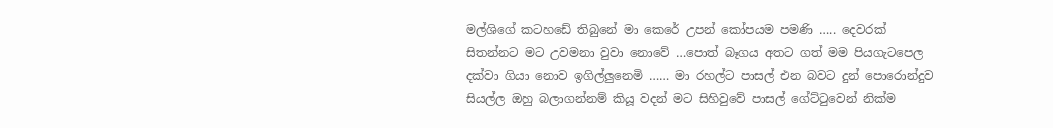මල්ශිගේ කටහඩේ තිබුනේ මා කෙරේ උපන් කෝපයම පමණි ….. දෙවරක් සිතන්නට මට උවමනා වුවා නොවේ …පොත් බෑගය අතට ගත් මම පියගැටපෙල දක්වා ගියා නොව ඉගිල්ලුනෙමි …… මා රහල්ට පාසල් එන බවට දුන් පොරොන්දුව සියල්ල ඔහු බලාගන්නම් කියූ වදන් මට සිහිවුවේ පාසල් ගේට්ටුවෙන් නික්ම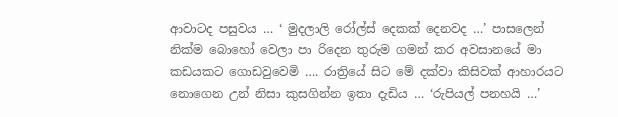ආවාටද පසුවය … ‘ මුදලාලි රෝල්ස් දෙකක් දෙනවද …’ පාසලෙන් නික්ම බොහෝ වෙලා පා රිදෙන තුරුම ගමන් කර අවසානයේ මා කඩයකට ගොඩවුවෙමි …. රාත්‍රියේ සිට මේ දක්වා කිසිවක් ආහාරයට නොගෙන උන් නිසා කුසගින්න ඉතා දැඩිය … ‘රුපියල් පනහයි …’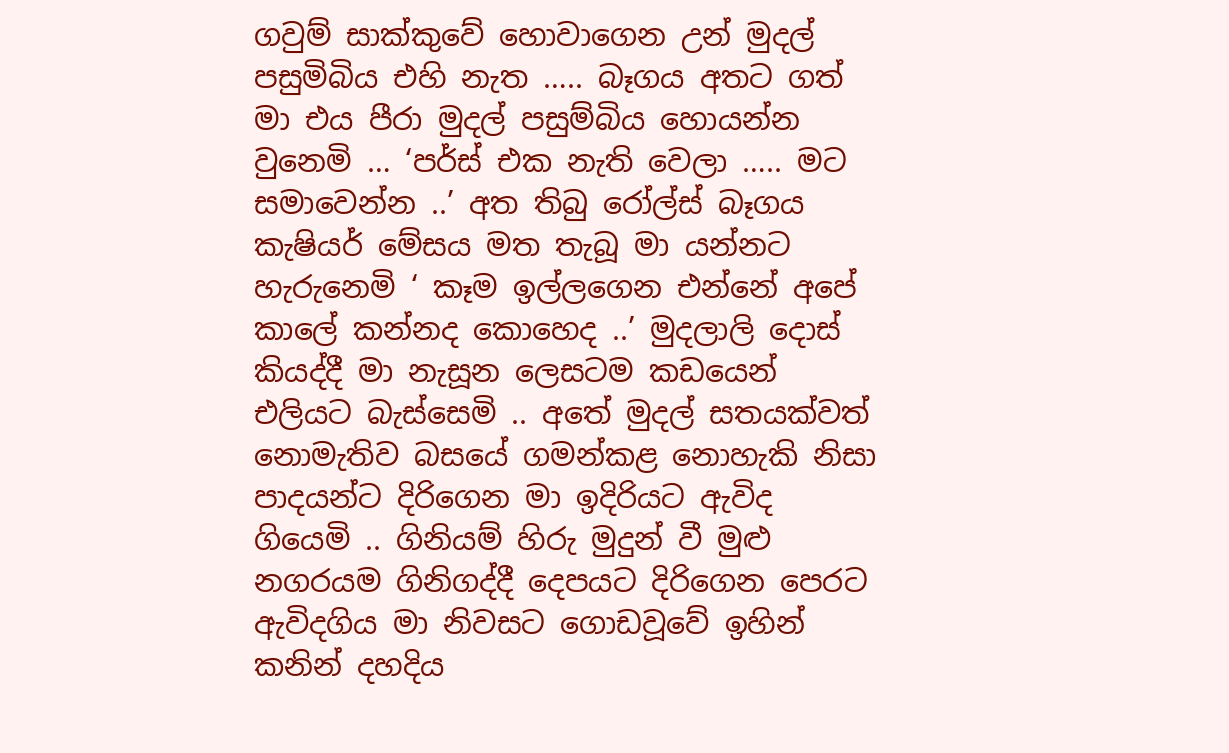ගවුම් සාක්කුවේ හොවාගෙන උන් මුදල් පසුමිබිය එහි නැත ….. බෑගය අතට ගත් මා එය පීරා මුදල් පසුම්බිය හොයන්න වුනෙමි … ‘පර්ස් එක නැති වෙලා ….. මට සමාවෙන්න ..’ අත තිබු රෝල්ස් බෑගය කැෂියර් මේසය මත තැබූ මා යන්නට හැරුනෙමි ‘ කෑම ඉල්ලගෙන එන්නේ අපේ කාලේ කන්නද කොහෙද ..’ මුදලාලි දොස් කියද්දී මා නැසූන ලෙසටම කඩයෙන් එලියට බැස්සෙමි .. අතේ මුදල් සතයක්වත් නොමැතිව බසයේ ගමන්කළ නොහැකි නිසා පාදයන්ට දිරිගෙන මා ඉදිරියට ඇවිද ගියෙමි .. ගිනියම් හිරු මුදුන් වී මුළු නගරයම ගිනිගද්දී දෙපයට දිරිගෙන පෙරට ඇවිදගිය මා නිවසට ගොඩවූවේ ඉහින් කනින් දහදිය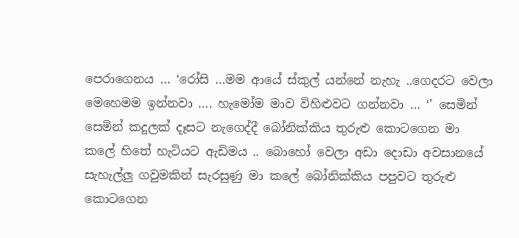පෙරාගෙනය … ‘රෝසි …මම ආයේ ස්කුල් යන්නේ නැහැ ..ගෙදරට වෙලා මෙහෙමම ඉන්නවා …. හැමෝම මාව විහිළුවට ගන්නවා … ‘’ සෙමින් සෙමින් කදුලක් දෑසට නැගෙද්දී බෝනික්කිය තුරුළු කොටගෙන මා කලේ හිතේ හැටියට ඇඩිමය .. බොහෝ වෙලා අඩා දොඩා අවසානයේ සැහැල්ලු ගවුමකින් සැරසුණු මා කලේ බෝනික්කිය පපුවට තුරුළු කොටගෙන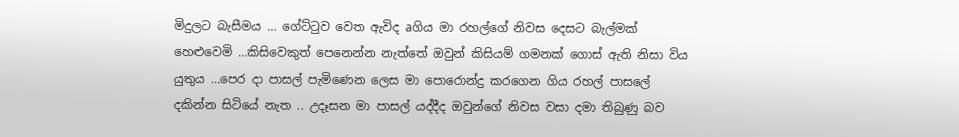මිදුලට බැසීමය … ගේට්ටුව වෙත ඇවිද aගිය මා රහල්ගේ නිවස දෙසට බැල්මක් හෙළුවෙමි …කිසිවෙකුත් පෙනෙන්න නැත්තේ ඔවුන් කිසියම් ගමනක් ගොස් ඇති නිසා විය යුතුය …පෙර දා පාසල් පැමිණෙන ලෙස මා පොරොන්දු කරගෙන ගිය රහල් පාසලේ දකින්න සිටියේ නැත .. උදෑසන මා පාසල් යද්දීද ඔවුන්ගේ නිවස වසා දමා තිබුණු බව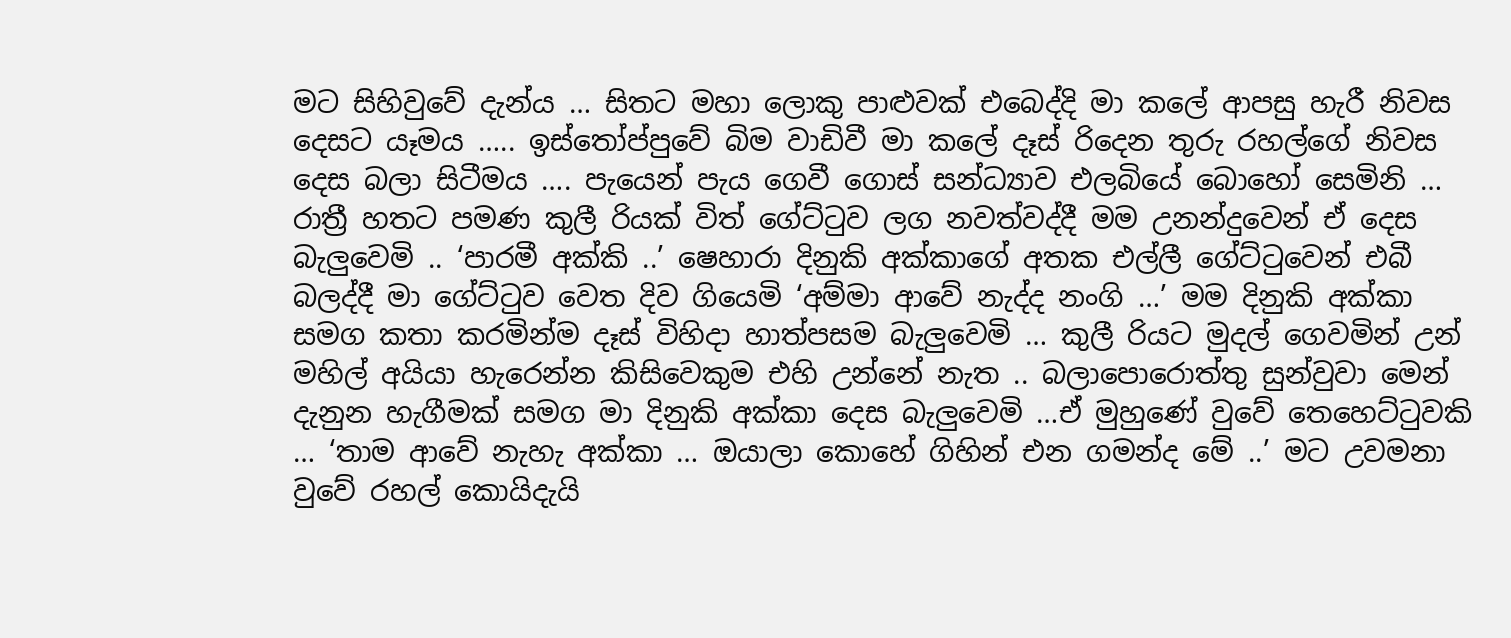මට සිහිවුවේ දැන්ය … සිතට මහා ලොකු පාළුවක් එබෙද්දි මා කලේ ආපසු හැරී නිවස දෙසට යෑමය ….. ඉස්තෝප්පුවේ බිම වාඩිවී මා කලේ දෑස් රිදෙන තුරු රහල්ගේ නිවස දෙස බලා සිටීමය …. පැයෙන් පැය ගෙවී ගොස් සන්ධ්‍යාව එලබියේ බොහෝ සෙමිනි … රාත්‍රී හතට පමණ කුලී රියක් විත් ගේට්ටුව ලග නවත්වද්දී මම උනන්දුවෙන් ඒ දෙස බැලුවෙමි .. ‘පාරමී අක්කි ..’ ෂෙහාරා දිනුකි අක්කාගේ අතක එල්ලී ගේට්ටුවෙන් එබී බලද්දී මා ගේට්ටුව වෙත දිව ගියෙමි ‘අම්මා ආවේ නැද්ද නංගි …’ මම දිනුකි අක්කා සමග කතා කරමින්ම දෑස් විහිදා හාත්පසම බැලුවෙමි … කුලී රියට මුදල් ගෙවමින් උන් මහිල් අයියා හැරෙන්න කිසිවෙකුම එහි උන්නේ නැත .. බලාපොරොත්තු සුන්වුවා මෙන් දැනුන හැගීමක් සමග මා දිනුකි අක්කා දෙස බැලුවෙමි …ඒ මුහුණේ වුවේ තෙහෙට්ටුවකි … ‘තාම ආවේ නැහැ අක්කා … ඔයාලා කොහේ ගිහින් එන ගමන්ද මේ ..’ මට උවමනා වුවේ රහල් කොයිදැයි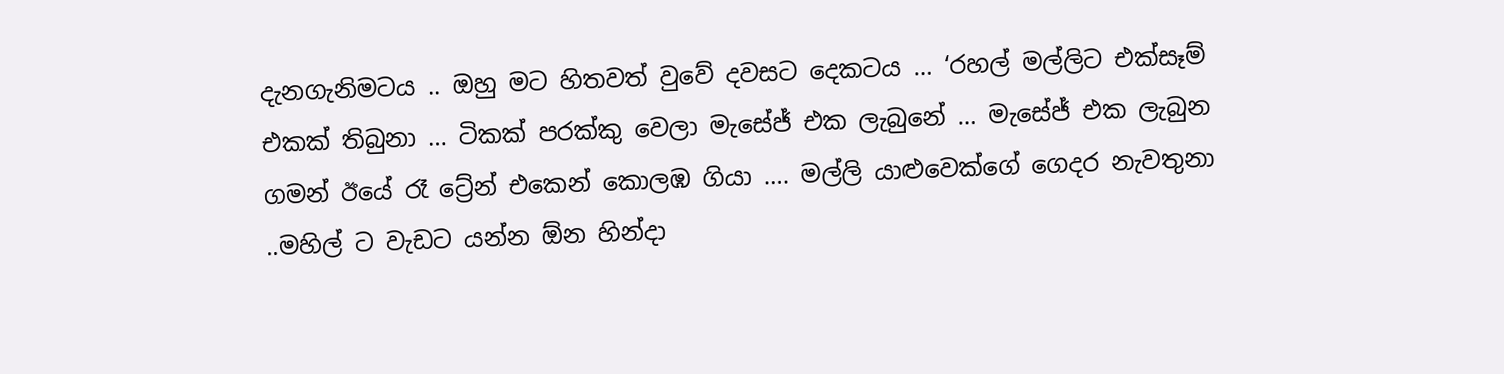දැනගැනිමටය .. ඔහු මට හිතවත් වුවේ දවසට දෙකටය … ‘රහල් මල්ලිට එක්සෑම් එකක් තිබුනා … ටිකක් පරක්කු වෙලා මැසේජ් එක ලැබුනේ … මැසේජ් එක ලැබුන ගමන් ඊයේ රෑ ට්‍රේන් එකෙන් කොලඹ ගියා …. මල්ලි යාළුවෙක්ගේ ගෙදර නැවතුනා ..මහිල් ට වැඩට යන්න ඕන හින්දා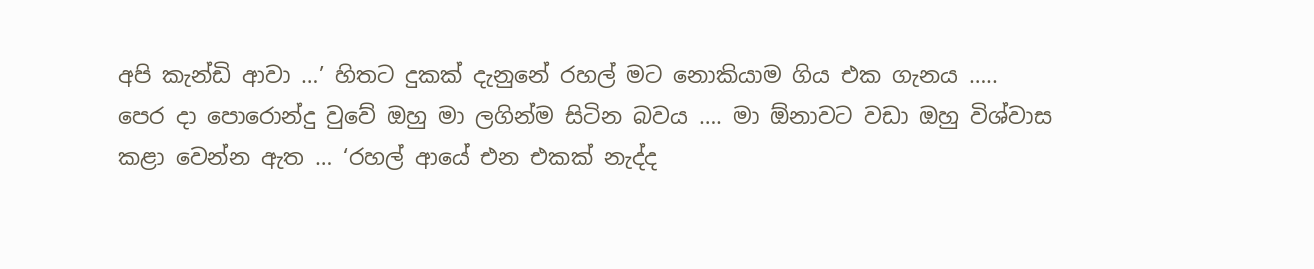අපි කැන්ඩි ආවා …’ හිතට දුකක් දැනුනේ රහල් මට නොකියාම ගිය එක ගැනය ….. පෙර දා පොරොන්දු වුවේ ඔහු මා ලගින්ම සිටින බවය …. මා ඕනාවට වඩා ඔහු විශ්වාස කළා වෙන්න ඇත … ‘රහල් ආයේ එන එකක් නැද්ද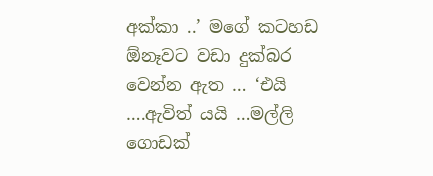අක්කා ..’ මගේ කටහඩ ඕනෑවට වඩා දුක්බර වෙන්න ඇත … ‘එයි ….ඇවිත් යයි …මල්ලි ගොඩක්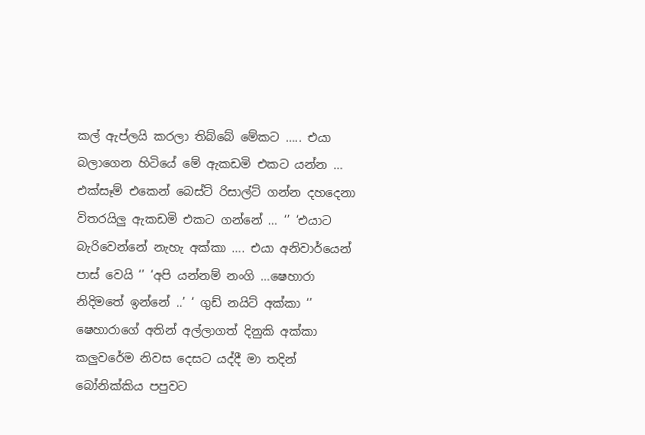කල් ඇප්ලයි කරලා තිබ්බේ මේකට ….. එයා බලාගෙන හිටියේ මේ ඇකඩමි එකට යන්න … එක්සෑම් එකෙන් බෙස්ට් රිසාල්ට් ගන්න දහදෙනා විතරයිලු ඇකඩමි එකට ගන්නේ … ‘’ ‘එයාට බැරිවෙන්නේ නැහැ අක්කා …. එයා අනිවාර්යෙන් පාස් වෙයි ‘’ ‘අපි යන්නම් නංගි …ෂෙහාරා නිදිමතේ ඉන්නේ ..’ ‘ ගුඩ් නයිට් අක්කා ‘’ ෂෙහාරාගේ අතින් අල්ලාගත් දිනුකි අක්කා කලුවරේම නිවස දෙසට යද්දී මා තදින් බෝනික්කිය පපුවට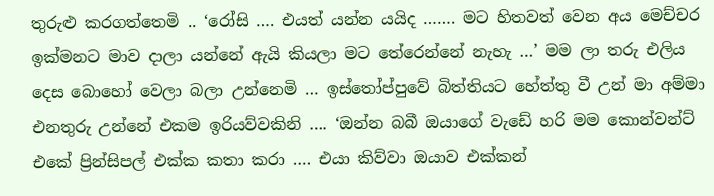තුරුළු කරගත්තෙමි .. ‘රෝසි …. එයත් යන්න යයිද ……. මට හිතවත් වෙන අය මෙච්චර ඉක්මනට මාව දාලා යන්නේ ඇයි කියලා මට තේරෙන්නේ නැහැ …’ මම ලා තරු එලිය දෙස බොහෝ වෙලා බලා උන්නෙමි … ඉස්තෝප්පුවේ බිත්තියට හේත්තු වී උන් මා අම්මා එනතුරු උන්නේ එකම ඉරියව්වකිනි …. ‘ඔන්න බබී ඔයාගේ වැඩේ හරි මම කොන්වන්ට් එකේ ප්‍රින්සිපල් එක්ක කතා කරා …. එයා කිව්වා ඔයාව එක්කන්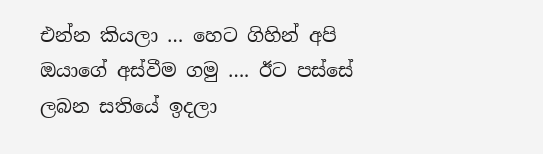එන්න කියලා … හෙට ගිහින් අපි ඔයාගේ අස්වීම ගමු …. ඊට පස්සේ ලබන සතියේ ඉදලා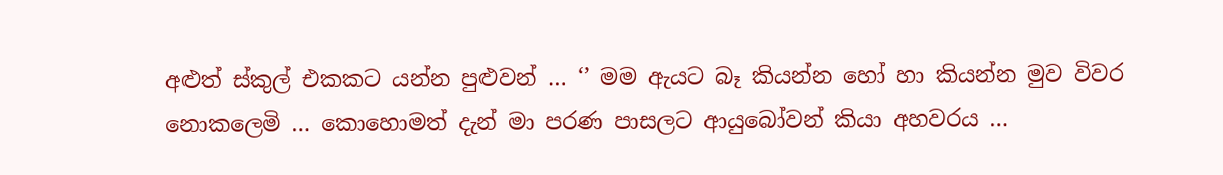අළුත් ස්කුල් එකකට යන්න පුළුවන් … ‘’ මම ඇයට බෑ කියන්න හෝ හා කියන්න මුව විවර නොකලෙමි … කොහොමත් දැන් මා පරණ පාසලට ආයුබෝවන් කියා අහවරය …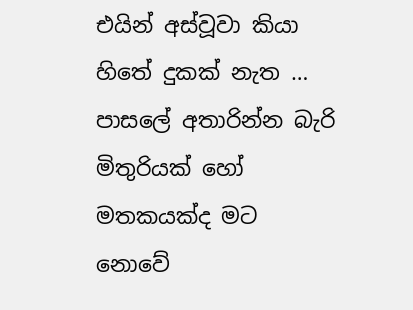එයින් අස්වූවා කියා හිතේ දුකක් නැත … පාසලේ අතාරින්න බැරි මිතුරියක් හෝ මතකයක්ද මට නොවේ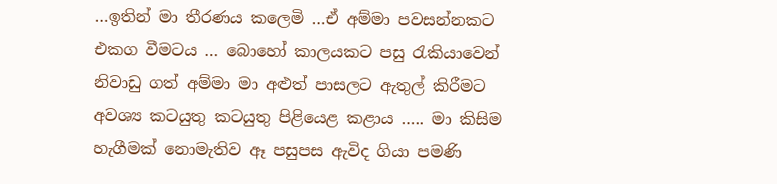…ඉතින් මා තීරණය කලෙමි …ඒ අම්මා පවසන්නකට එකග වීමටය … බොහෝ කාලයකට පසු රැකියාවෙන් නිවාඩු ගත් අම්මා මා අළුත් පාසලට ඇතුල් කිරීමට අවශ්‍ය කටයුතු කටයුතු පිළියෙළ කළාය ….. මා කිසිම හැගීමක් නොමැතිව ඈ පසුපස ඇවිද ගියා පමණි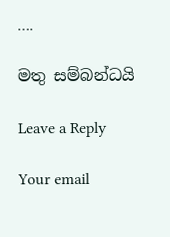….

මතු සම්බන්ධයි

Leave a Reply

Your email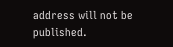address will not be published.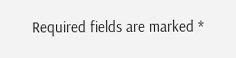Required fields are marked *